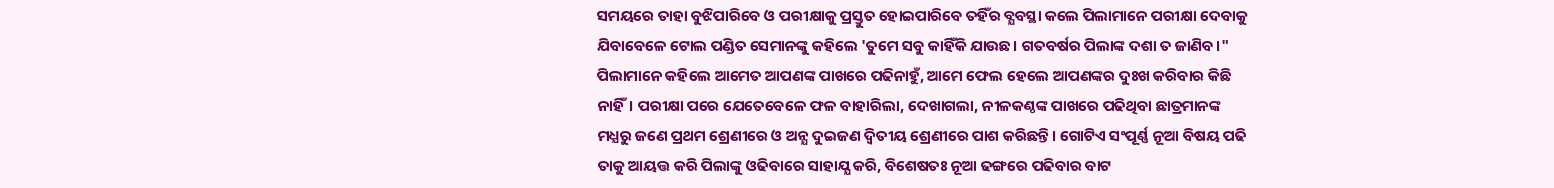ସମୟରେ ତାହା ବୁଝିପାରିବେ ଓ ପରୀକ୍ଷାକୁ ପ୍ରସ୍ତୁତ ହୋଇପାରିବେ ତହିଁର ବ୍ଯବସ୍ଥା କଲେ ପିଲାମାନେ ପରୀକ୍ଷା ଦେବାକୁ ଯିବାବେଳେ ଟୋଲ ପଣ୍ଡିତ ସେମାନଙ୍କୁ କହିଲେ 'ତୁମେ ସବୁ କାହିଁକି ଯାଉଛ। ଗତବର୍ଷର ପିଲାଙ୍କ ଦଶା ତ ଜାଣିବ।" ପିଲାମାନେ କହିଲେ ଆମେତ ଆପଣଙ୍କ ପାଖରେ ପଢିନାହୁଁ, ଆମେ ଫେଲ ହେଲେ ଆପଣଙ୍କର ଦୁଃଖ କରିବାର କିଛି ନାହିଁ। ପରୀକ୍ଷା ପରେ ଯେତେବେଳେ ଫଳ ବାହାରିଲା, ଦେଖାଗଲା, ନୀଳକଣ୍ଠଙ୍କ ପାଖରେ ପଢିଥିବା ଛାତ୍ରମାନଙ୍କ ମଧ୍ଯରୁ ଜଣେ ପ୍ରଥମ ଶ୍ରେଣୀରେ ଓ ଅନ୍ଯ ଦୁଇଜଣ ଦ୍ବିତୀୟ ଶ୍ରେଣୀରେ ପାଶ କରିଛନ୍ତି। ଗୋଟିଏ ସଂପୂର୍ଣ୍ଣ ନୂଆ ବିଷୟ ପଢି ତାକୁ ଆୟତ୍ତ କରି ପିଲାଙ୍କୁ ଓଢିବାରେ ସାହାଯ୍ଯ କରି, ବିଶେଷତଃ ନୂଆ ଢଙ୍ଗରେ ପଢିବାର ବାଟ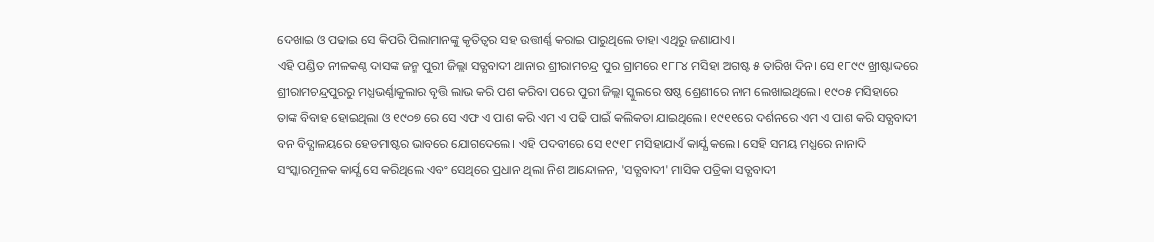ଦେଖାଇ ଓ ପଢାଇ ସେ କିପରି ପିଲାମାନଙ୍କୁ କୃତିତ୍ବର ସହ ଉତ୍ତୀର୍ଣ୍ଣ କରାଇ ପାରୁଥିଲେ ତାହା ଏଥିରୁ ଜଣାଯାଏ।
ଏହି ପଣ୍ଡିତ ନୀଳକଣ୍ଠ ଦାସଙ୍କ ଜନ୍ମ ପୁରୀ ଜିଲ୍ଲା ସତ୍ଯବାଦୀ ଥାନାର ଶ୍ରୀରାମଚନ୍ଦ୍ର ପୁର ଗ୍ରାମରେ ୧୮୮୪ ମସିହା ଅଗଷ୍ଟ ୫ ତାରିଖ ଦିନ। ସେ ୧୮୯୯ ଖ୍ରୀଷ୍ଟାଦ୍ଦରେ ଶ୍ରୀରାମଚନ୍ଦ୍ରପୁରରୁ ମଧ୍ଯଭର୍ଣ୍ଣାକୁଲାର ବୃତ୍ତି ଲାଭ କରି ପଶ କରିବା ପରେ ପୁରୀ ଜିଲ୍ଲା ସ୍କୁଲରେ ଷଷ୍ଠ ଶ୍ରେଣୀରେ ନାମ ଲେଖାଇଥିଲେ। ୧୯୦୫ ମସିହାରେ ତାଙ୍କ ବିବାହ ହୋଇଥିଲା ଓ ୧୯୦୭ ରେ ସେ ଏଫ ଏ ପାଶ କରି ଏମ ଏ ପଢି ପାଇଁ କଲିକତା ଯାଇଥିଲେ। ୧୯୧୧ରେ ଦର୍ଶନରେ ଏମ ଏ ପାଶ କରି ସତ୍ଯବାଦୀ ବନ ବିଦ୍ଯାଳୟରେ ହେଡମାଷ୍ଟର ଭାବରେ ଯୋଗଦେଲେ। ଏହି ପଦବୀରେ ସେ ୧୯୧୮ ମସିହାଯାଏଁ କାର୍ଯ୍ଯ କଲେ। ସେହି ସମୟ ମଧ୍ଯରେ ନାନାଦି ସଂସ୍କାରମୂଳକ କାର୍ଯ୍ଯ ସେ କରିଥିଲେ ଏବଂ ସେଥିରେ ପ୍ରଧାନ ଥିଲା ନିଶ ଆନ୍ଦୋଳନ, 'ସତ୍ଯବାଦୀ' ମାସିକ ପତ୍ରିକା ସତ୍ଯବାଦୀ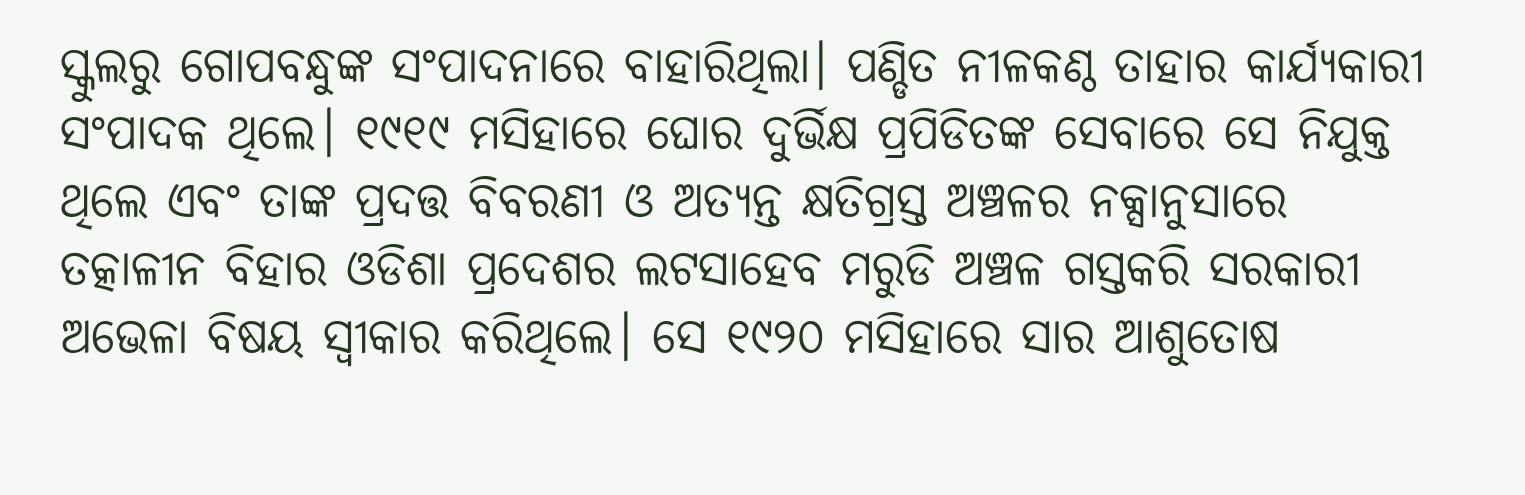ସ୍କୁଲରୁ ଗୋପବନ୍ଧୁଙ୍କ ସଂପାଦନାରେ ବାହାରିଥିଲା। ପଣ୍ଡିତ ନୀଳକଣ୍ଠ ତାହାର କାର୍ଯ୍ଯକାରୀ ସଂପାଦକ ଥିଲେ। ୧୯୧୯ ମସିହାରେ ଘୋର ଦୁର୍ଭିକ୍ଷ ପ୍ରପିଡିତଙ୍କ ସେବାରେ ସେ ନିଯୁକ୍ତ ଥିଲେ ଏବଂ ତାଙ୍କ ପ୍ରଦତ୍ତ ବିବରଣୀ ଓ ଅତ୍ଯନ୍ତ କ୍ଷତିଗ୍ରସ୍ତ ଅଞ୍ଚଳର ନକ୍ସାନୁସାରେ ତତ୍କାଳୀନ ବିହାର ଓଡିଶା ପ୍ରଦେଶର ଲଟସାହେବ ମରୁଡି ଅଞ୍ଚଳ ଗସ୍ତକରି ସରକାରୀ ଅଭେଳା ବିଷୟ ସ୍ବୀକାର କରିଥିଲେ। ସେ ୧୯୨୦ ମସିହାରେ ସାର ଆଶୁତୋଷ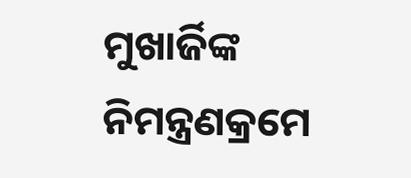ମୁଖାର୍ଜିଙ୍କ ନିମନ୍ତ୍ରଣକ୍ରମେ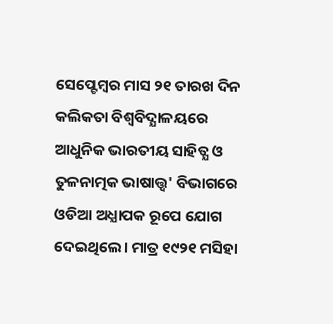ସେପ୍ଟେମ୍ବର ମାସ ୨୧ ତାରଖ ଦିନ କଲିକତା ବିଶ୍ବବିଦ୍ଯାଳୟରେ ଆଧୁନିକ ଭାରତୀୟ ସାହିତ୍ଯ ଓ ତୁଳନାତ୍ମକ ଭାଷାତ୍ତ୍ବ' ବିଭାଗରେ ଓଡିଆ ଅଧ୍ଯାପକ ରୂପେ ଯୋଗ ଦେଇଥିଲେ। ମାତ୍ର ୧୯୨୧ ମସିହା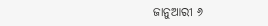ଜାନୁଆରୀ ୬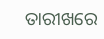ତାରୀଖରେ